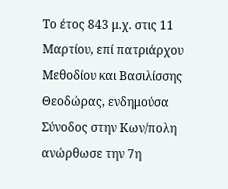Το έτος 843 μ.χ. στις 11 Μαρτίου, επί πατριάρχου Μεθοδίου και Βασιλίσσης Θεοδώρας, ενδημούσα Σύνοδος στην Κων/πολη ανώρθωσε την 7η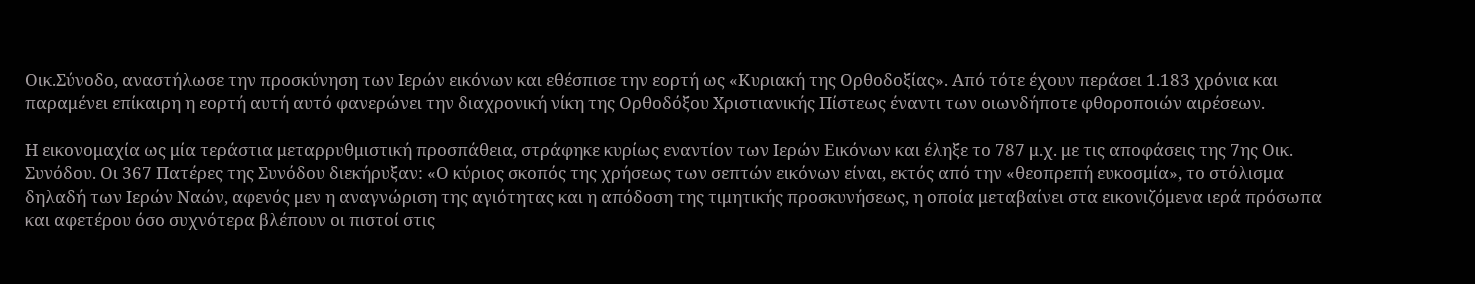Οικ.Σύνοδο, αναστήλωσε την προσκύνηση των Ιερών εικόνων και εθέσπισε την εορτή ως «Κυριακή της Ορθοδοξίας». Από τότε έχουν περάσει 1.183 χρόνια και παραμένει επίκαιρη η εορτή αυτή αυτό φανερώνει την διαχρονική νίκη της Ορθοδόξου Χριστιανικής Πίστεως έναντι των οιωνδήποτε φθοροποιών αιρέσεων.

Η εικονομαχία ως μία τεράστια μεταρρυθμιστική προσπάθεια, στράφηκε κυρίως εναντίον των Ιερών Εικόνων και έληξε το 787 μ.χ. με τις αποφάσεις της 7ης Οικ. Συνόδου. Οι 367 Πατέρες της Συνόδου διεκήρυξαν: «Ο κύριος σκοπός της χρήσεως των σεπτών εικόνων είναι, εκτός από την «θεοπρεπή ευκοσμία», το στόλισμα δηλαδή των Ιερών Ναών, αφενός μεν η αναγνώριση της αγιότητας και η απόδοση της τιμητικής προσκυνήσεως, η οποία μεταβαίνει στα εικονιζόμενα ιερά πρόσωπα και αφετέρου όσο συχνότερα βλέπουν οι πιστοί στις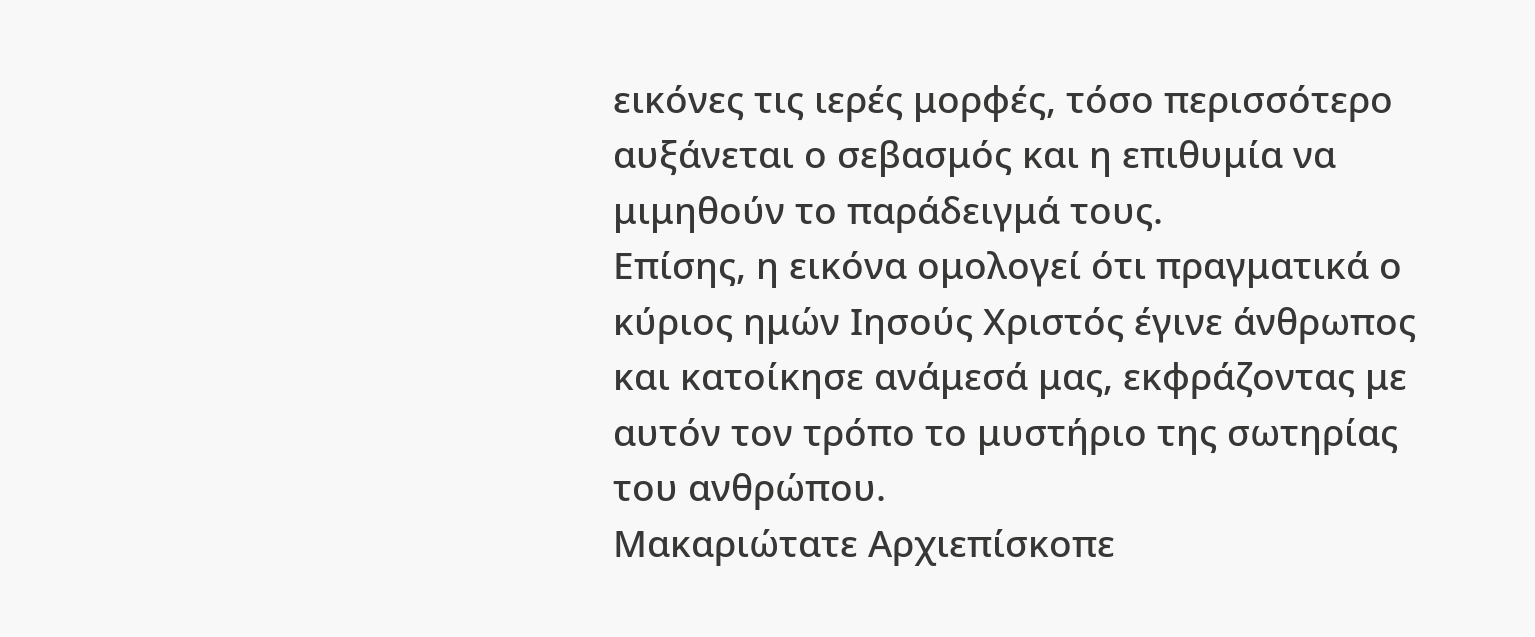εικόνες τις ιερές μορφές, τόσο περισσότερο αυξάνεται ο σεβασμός και η επιθυμία να μιμηθούν το παράδειγμά τους.
Επίσης, η εικόνα ομολογεί ότι πραγματικά ο κύριος ημών Ιησούς Χριστός έγινε άνθρωπος και κατοίκησε ανάμεσά μας, εκφράζοντας με αυτόν τον τρόπο το μυστήριο της σωτηρίας του ανθρώπου.
Μακαριώτατε Αρχιεπίσκοπε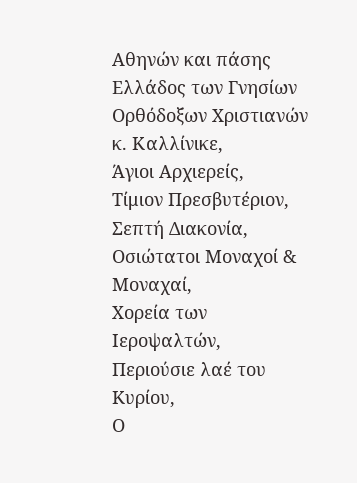Αθηνών και πάσης Ελλάδος των Γνησίων Ορθόδοξων Χριστιανών κ. Καλλίνικε,
Άγιοι Αρχιερείς,
Τίμιον Πρεσβυτέριον,
Σεπτή Διακονία,
Οσιώτατοι Μοναχοί & Μοναχαί,
Χορεία των Ιεροψαλτών,
Περιούσιε λαέ του Kυρίου,
Ο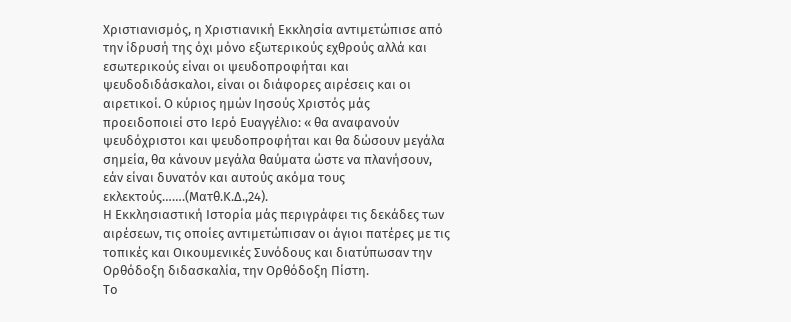Χριστιανισμός, η Χριστιανική Εκκλησία αντιμετώπισε από την ίδρυσή της όχι μόνο εξωτερικούς εχθρούς αλλά και εσωτερικούς είναι οι ψευδοπροφήται και ψευδοδιδάσκαλοι, είναι οι διάφορες αιρέσεις και οι αιρετικοί. Ο κύριος ημών Ιησούς Χριστός μάς προειδοποιεί στο Ιερό Ευαγγέλιο: « θα αναφανούν ψευδόχριστοι και ψευδοπροφήται και θα δώσουν μεγάλα σημεία, θα κάνουν μεγάλα θαύματα ώστε να πλανήσουν, εάν είναι δυνατόν και αυτούς ακόμα τους εκλεκτούς…….(Ματθ.Κ.Δ.,24).
Η Εκκλησιαστική Ιστορία μάς περιγράφει τις δεκάδες των αιρέσεων, τις οποίες αντιμετώπισαν οι άγιοι πατέρες με τις τοπικές και Οικουμενικές Συνόδους και διατύπωσαν την Ορθόδοξη διδασκαλία, την Ορθόδοξη Πίστη.
Το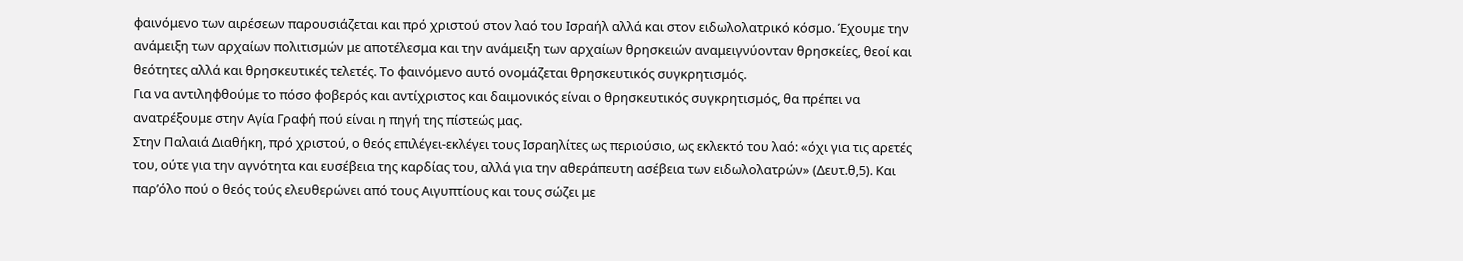φαινόμενο των αιρέσεων παρουσιάζεται και πρό χριστού στον λαό του Ισραήλ αλλά και στον ειδωλολατρικό κόσμο. Έχουμε την ανάμειξη των αρχαίων πολιτισμών με αποτέλεσμα και την ανάμειξη των αρχαίων θρησκειών αναμειγνύονταν θρησκείες, θεοί και θεότητες αλλά και θρησκευτικές τελετές. Το φαινόμενο αυτό ονομάζεται θρησκευτικός συγκρητισμός.
Για να αντιληφθούμε το πόσο φοβερός και αντίχριστος και δαιμονικός είναι ο θρησκευτικός συγκρητισμός, θα πρέπει να ανατρέξουμε στην Αγία Γραφή πού είναι η πηγή της πίστεώς μας.
Στην Παλαιά Διαθήκη, πρό χριστού, ο θεός επιλέγει-εκλέγει τους Ισραηλίτες ως περιούσιο, ως εκλεκτό του λαό: «όχι για τις αρετές του, ούτε για την αγνότητα και ευσέβεια της καρδίας του, αλλά για την αθεράπευτη ασέβεια των ειδωλολατρών» (Δευτ.θ,5). Και παρ’όλο πού ο θεός τούς ελευθερώνει από τους Αιγυπτίους και τους σώζει με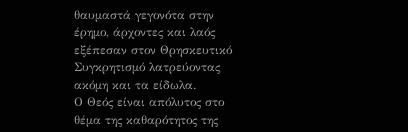θαυμαστά γεγονότα στην έρημο, άρχοντες και λαός εξέπεσαν στον Θρησκευτικό Συγκρητισμό λατρεύοντας ακόμη και τα είδωλα.
Ο Θεός είναι απόλυτος στο θέμα της καθαρότητος της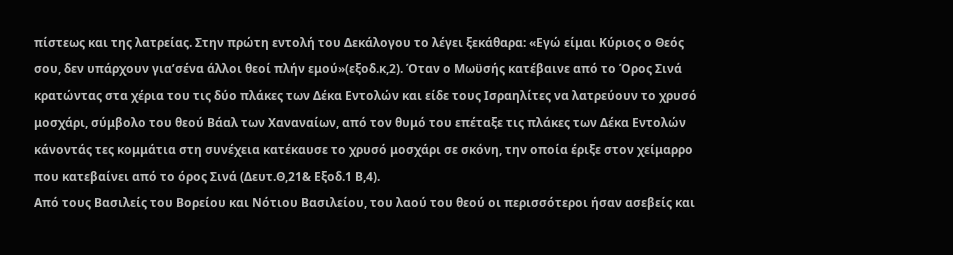πίστεως και της λατρείας. Στην πρώτη εντολή του Δεκάλογου το λέγει ξεκάθαρα: «Εγώ είμαι Κύριος ο Θεός σου, δεν υπάρχουν για’σένα άλλοι θεοί πλήν εμού»(εξοδ.κ,2). Όταν ο Μωϋσής κατέβαινε από το Όρος Σινά κρατώντας στα χέρια του τις δύο πλάκες των Δέκα Εντολών και είδε τους Ισραηλίτες να λατρεύουν το χρυσό μοσχάρι, σύμβολο του θεού Βάαλ των Χαναναίων, από τον θυμό του επέταξε τις πλάκες των Δέκα Εντολών κάνοντάς τες κομμάτια στη συνέχεια κατέκαυσε το χρυσό μοσχάρι σε σκόνη, την οποία έριξε στον χείμαρρο που κατεβαίνει από το όρος Σινά (Δευτ.Θ,21& Εξοδ.1 Β,4).
Από τους Βασιλείς του Βορείου και Νότιου Βασιλείου, του λαού του θεού οι περισσότεροι ήσαν ασεβείς και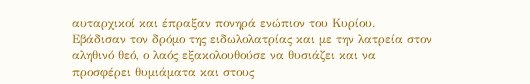αυταρχικοί και έπραξαν πονηρά ενώπιον του Κυρίου. Εβάδισαν τον δρόμο της ειδωλολατρίας και με την λατρεία στον αληθινό θεό, ο λαός εξακολουθούσε να θυσιάζει και να προσφέρει θυμιάματα και στους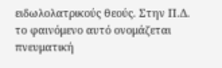ειδωλολατρικούς θεούς. Στην Π.Δ. το φαινόμενο αυτό ονομάζεται πνευματική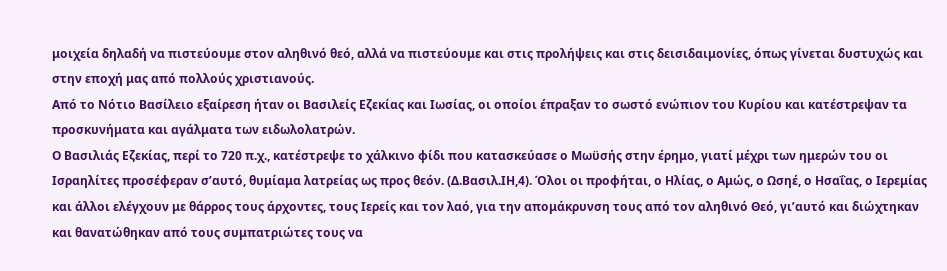μοιχεία δηλαδή να πιστεύουμε στον αληθινό θεό, αλλά να πιστεύουμε και στις προλήψεις και στις δεισιδαιμονίες, όπως γίνεται δυστυχώς και στην εποχή μας από πολλούς χριστιανούς.
Από το Νότιο Βασίλειο εξαίρεση ήταν οι Βασιλείς Εζεκίας και Ιωσίας, οι οποίοι έπραξαν το σωστό ενώπιον του Κυρίου και κατέστρεψαν τα προσκυνήματα και αγάλματα των ειδωλολατρών.
Ο Βασιλιάς Εζεκίας, περί το 720 π.χ., κατέστρεψε το χάλκινο φίδι που κατασκεύασε ο Μωϋσής στην έρημο, γιατί μέχρι των ημερών του οι Ισραηλίτες προσέφεραν σ’αυτό, θυμίαμα λατρείας ως προς θεόν. (Δ.Βασιλ.ΙΗ,4). Όλοι οι προφήται, ο Ηλίας, ο Αμώς, ο Ωσηέ, ο Ησαΐας, ο Ιερεμίας και άλλοι ελέγχουν με θάρρος τους άρχοντες, τους Ιερείς και τον λαό, για την απομάκρυνση τους από τον αληθινό Θεό, γι’αυτό και διώχτηκαν και θανατώθηκαν από τους συμπατριώτες τους να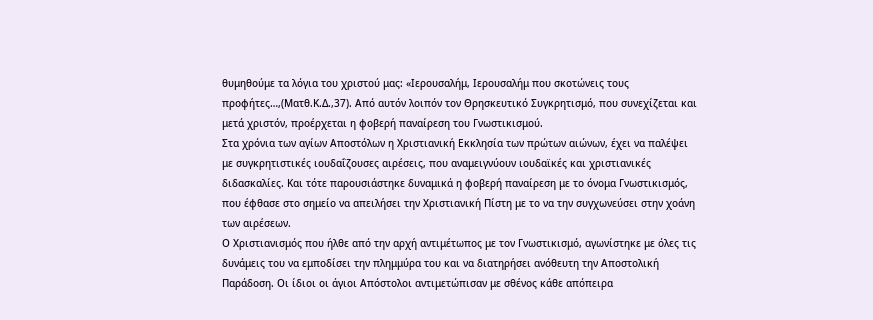θυμηθούμε τα λόγια του χριστού μας: «Ιερουσαλήμ, Ιερουσαλήμ που σκοτώνεις τους προφήτες…,(Ματθ.Κ.Δ.,37). Από αυτόν λοιπόν τον Θρησκευτικό Συγκρητισμό, που συνεχίζεται και μετά χριστόν, προέρχεται η φοβερή παναίρεση του Γνωστικισμού.
Στα χρόνια των αγίων Αποστόλων η Χριστιανική Εκκλησία των πρώτων αιώνων, έχει να παλέψει με συγκρητιστικές ιουδαΐζουσες αιρέσεις, που αναμειγνύουν ιουδαϊκές και χριστιανικές διδασκαλίες. Και τότε παρουσιάστηκε δυναμικά η φοβερή παναίρεση με το όνομα Γνωστικισμός, που έφθασε στο σημείο να απειλήσει την Χριστιανική Πίστη με το να την συγχωνεύσει στην χοάνη των αιρέσεων.
Ο Χριστιανισμός που ήλθε από την αρχή αντιμέτωπος με τον Γνωστικισμό, αγωνίστηκε με όλες τις δυνάμεις του να εμποδίσει την πλημμύρα του και να διατηρήσει ανόθευτη την Αποστολική Παράδοση. Οι ίδιοι οι άγιοι Απόστολοι αντιμετώπισαν με σθένος κάθε απόπειρα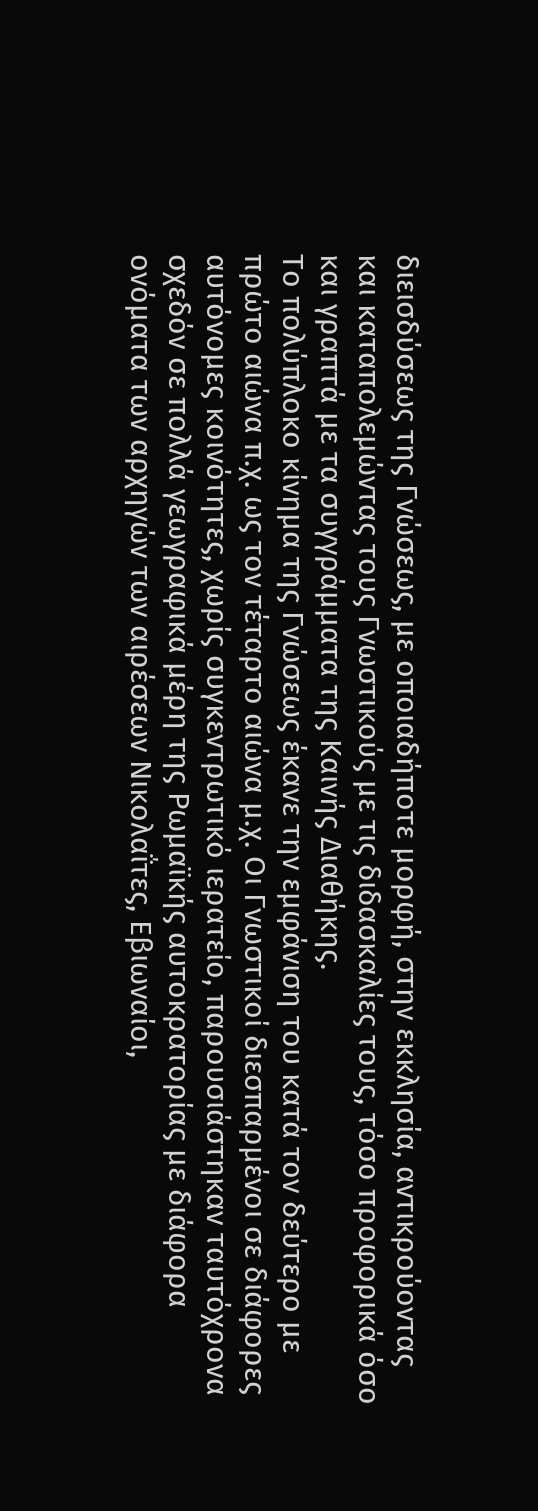διεισδύσεως της Γνώσεως, με οποιαδήποτε μορφή, στην εκκλησία, αντικρούοντας και καταπολεμώντας τους Γνωστικούς με τις διδασκαλίες τους, τόσο προφορικά όσο και γραπτά με τα συγγράμματα της Καινής Διαθήκης.
Το πολύπλοκο κίνημα της Γνώσεως έκανε την εμφάνιση του κατά τον δεύτερο με πρώτο αιώνα π.χ. ως τον τέταρτο αιώνα μ.χ. Οι Γνωστικοί διεσπαρμένοι σε διάφορες αυτόνομες κοινότητες, χωρίς συγκεντρωτικό ιερατείο, παρουσιάστηκαν ταυτόχρονα σχεδόν σε πολλά γεωγραφικά μέρη της Ρωμαϊκής αυτοκρατορίας με διάφορα ονόματα των αρχηγών των αιρέσεων Νικολαΐτες, Εβιωναίοι,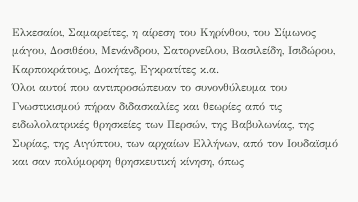Ελκεσαίοι, Σαμαρείτες, η αίρεση του Κηρίνθου, του Σίμωνος μάγου, Δοσιθέου, Μενάνδρου, Σατορνείλου, Βασιλείδη, Ισιδώρου, Καρποκράτους, Δοκήτες, Εγκρατίτες κ.α.
Όλοι αυτοί που αντιπροσώπευαν το συνονθύλευμα του Γνωστικισμού πήραν διδασκαλίες και θεωρίες από τις ειδωλολατρικές θρησκείες των Περσών, της Βαβυλωνίας, της Συρίας, της Αιγύπτου, των αρχαίων Ελλήνων, από τον Ιουδαϊσμό και σαν πολύμορφη θρησκευτική κίνηση, όπως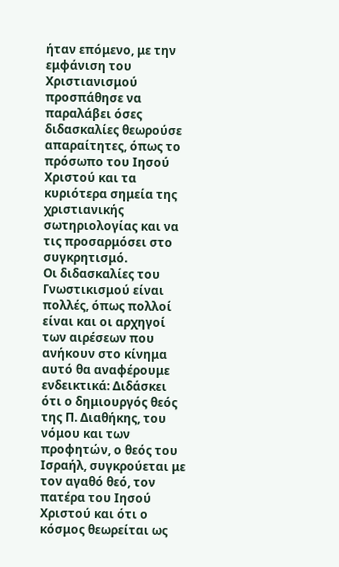ήταν επόμενο, με την εμφάνιση του Χριστιανισμού προσπάθησε να παραλάβει όσες διδασκαλίες θεωρούσε απαραίτητες, όπως το πρόσωπο του Ιησού Χριστού και τα κυριότερα σημεία της χριστιανικής σωτηριολογίας και να τις προσαρμόσει στο συγκρητισμό.
Οι διδασκαλίες του Γνωστικισμού είναι πολλές, όπως πολλοί είναι και οι αρχηγοί των αιρέσεων που ανήκουν στο κίνημα αυτό θα αναφέρουμε ενδεικτικά: Διδάσκει ότι ο δημιουργός θεός της Π. Διαθήκης, του νόμου και των προφητών, ο θεός του Ισραήλ, συγκρούεται με τον αγαθό θεό, τον πατέρα του Ιησού Χριστού και ότι ο κόσμος θεωρείται ως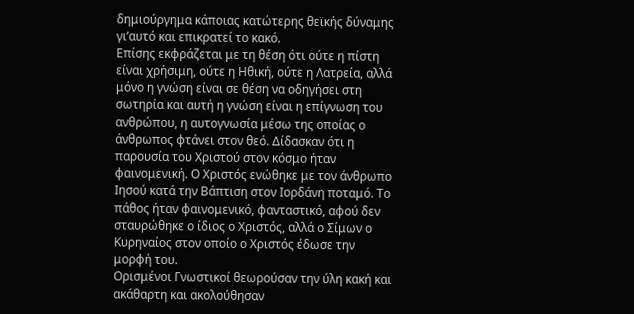δημιούργημα κάποιας κατώτερης θεϊκής δύναμης γι’αυτό και επικρατεί το κακό.
Επίσης εκφράζεται με τη θέση ότι ούτε η πίστη είναι χρήσιμη, ούτε η Ηθική, ούτε η Λατρεία, αλλά μόνο η γνώση είναι σε θέση να οδηγήσει στη σωτηρία και αυτή η γνώση είναι η επίγνωση του ανθρώπου, η αυτογνωσία μέσω της οποίας ο άνθρωπος φτάνει στον θεό. Δίδασκαν ότι η παρουσία του Χριστού στον κόσμο ήταν φαινομενική. Ο Χριστός ενώθηκε με τον άνθρωπο Ιησού κατά την Βάπτιση στον Ιορδάνη ποταμό. Το πάθος ήταν φαινομενικό, φανταστικό, αφού δεν σταυρώθηκε ο ίδιος ο Χριστός, αλλά ο Σίμων ο Κυρηναίος στον οποίο ο Χριστός έδωσε την μορφή του.
Ορισμένοι Γνωστικοί θεωρούσαν την ύλη κακή και ακάθαρτη και ακολούθησαν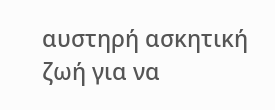αυστηρή ασκητική ζωή για να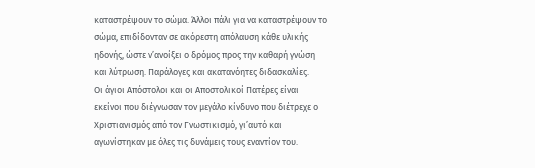καταστρέψουν το σώμα. Άλλοι πάλι για να καταστρέψουν το σώμα, επιδίδονταν σε ακόρεστη απόλαυση κάθε υλικής ηδονής, ώστε ν’ανοίξει ο δρόμος προς την καθαρή γνώση και λύτρωση. Παράλογες και ακατανόητες διδασκαλίες.
Οι άγιοι Απόστολοι και οι Αποστολικοί Πατέρες είναι εκείνοι που διέγνωσαν τον μεγάλο κίνδυνο που διέτρεχε ο Χριστιανισμός από τον Γνωστικισμό, γι’αυτό και αγωνίστηκαν με όλες τις δυνάμεις τους εναντίον του.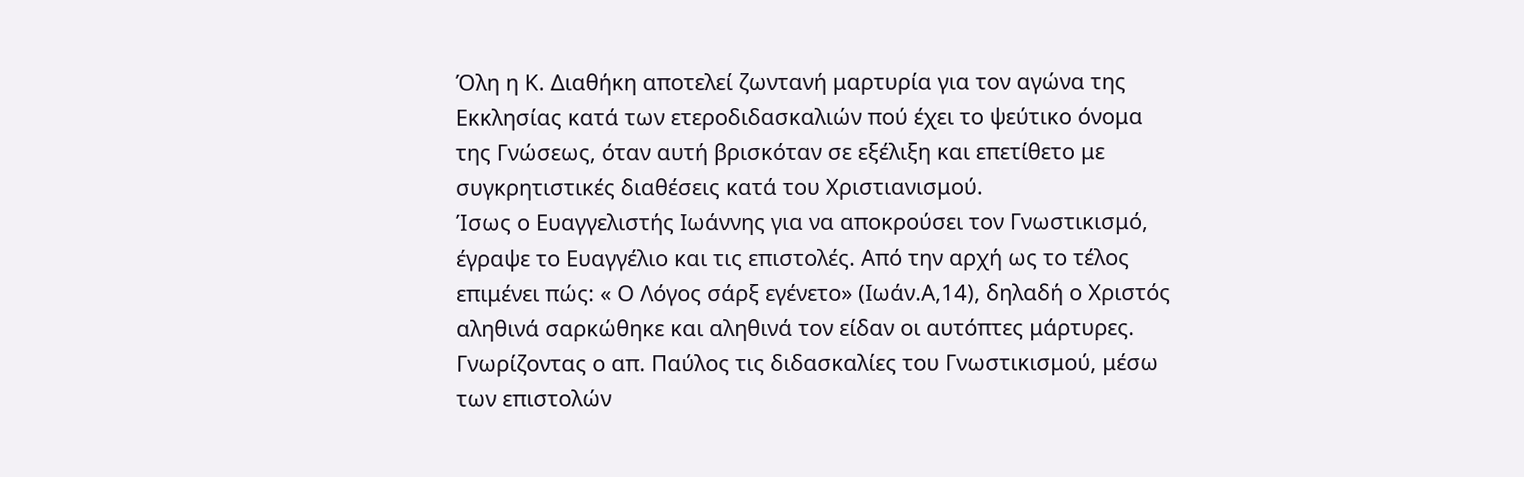Όλη η Κ. Διαθήκη αποτελεί ζωντανή μαρτυρία για τον αγώνα της Εκκλησίας κατά των ετεροδιδασκαλιών πού έχει το ψεύτικο όνομα της Γνώσεως, όταν αυτή βρισκόταν σε εξέλιξη και επετίθετο με συγκρητιστικές διαθέσεις κατά του Χριστιανισμού.
Ίσως ο Ευαγγελιστής Ιωάννης για να αποκρούσει τον Γνωστικισμό, έγραψε το Ευαγγέλιο και τις επιστολές. Από την αρχή ως το τέλος επιμένει πώς: « Ο Λόγος σάρξ εγένετο» (Ιωάν.Α,14), δηλαδή ο Χριστός αληθινά σαρκώθηκε και αληθινά τον είδαν οι αυτόπτες μάρτυρες.
Γνωρίζοντας ο απ. Παύλος τις διδασκαλίες του Γνωστικισμού, μέσω των επιστολών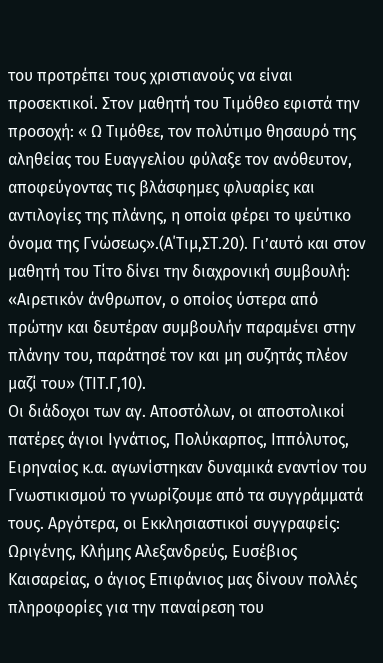του προτρέπει τους χριστιανούς να είναι προσεκτικοί. Στον μαθητή του Τιμόθεο εφιστά την προσοχή: « Ω Τιμόθεε, τον πολύτιμο θησαυρό της αληθείας του Ευαγγελίου φύλαξε τον ανόθευτον, αποφεύγοντας τις βλάσφημες φλυαρίες και αντιλογίες της πλάνης, η οποία φέρει το ψεύτικο όνομα της Γνώσεως».(Α΄Τιμ,ΣΤ.20). Γι’αυτό και στον μαθητή του Τίτο δίνει την διαχρονική συμβουλή: «Αιρετικόν άνθρωπον, ο οποίος ύστερα από πρώτην και δευτέραν συμβουλήν παραμένει στην πλάνην του, παράτησέ τον και μη συζητάς πλέον μαζί του» (ΤΙΤ.Γ,10).
Οι διάδοχοι των αγ. Αποστόλων, οι αποστολικοί πατέρες άγιοι Ιγνάτιος, Πολύκαρπος, Ιππόλυτος, Ειρηναίος κ.α. αγωνίστηκαν δυναμικά εναντίον του Γνωστικισμού το γνωρίζουμε από τα συγγράμματά τους. Αργότερα, οι Εκκλησιαστικοί συγγραφείς: Ωριγένης, Κλήμης Αλεξανδρεύς, Ευσέβιος Καισαρείας, ο άγιος Επιφάνιος μας δίνουν πολλές πληροφορίες για την παναίρεση του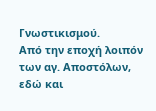Γνωστικισμού.
Από την εποχή λοιπόν των αγ. Αποστόλων, εδώ και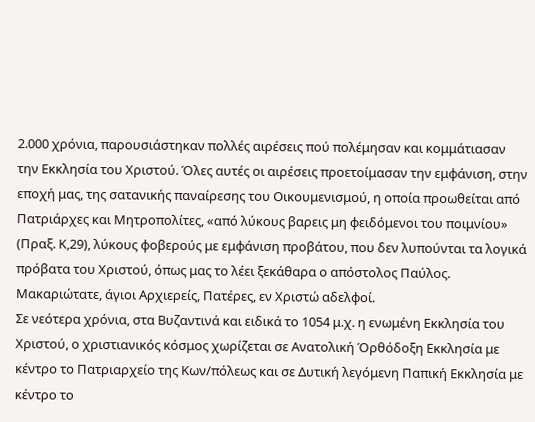2.000 χρόνια, παρουσιάστηκαν πολλές αιρέσεις πού πολέμησαν και κομμάτιασαν την Εκκλησία του Χριστού. Όλες αυτές οι αιρέσεις προετοίμασαν την εμφάνιση, στην εποχή μας, της σατανικής παναίρεσης του Οικουμενισμού, η οποία προωθείται από Πατριάρχες και Μητροπολίτες, «από λύκους βαρεις μη φειδόμενοι του ποιμνίου» (Πραξ. Κ,29), λύκους φοβερούς με εμφάνιση προβάτου, που δεν λυπούνται τα λογικά πρόβατα του Χριστού, όπως μας το λέει ξεκάθαρα ο απόστολος Παύλος.
Μακαριώτατε, άγιοι Αρχιερείς, Πατέρες, εν Χριστώ αδελφοί.
Σε νεότερα χρόνια, στα Βυζαντινά και ειδικά το 1054 μ.χ. η ενωμένη Εκκλησία του Χριστού, ο χριστιανικός κόσμος χωρίζεται σε Ανατολική Όρθόδοξη Εκκλησία με κέντρο το Πατριαρχείο της Κων/πόλεως και σε Δυτική λεγόμενη Παπική Εκκλησία με κέντρο το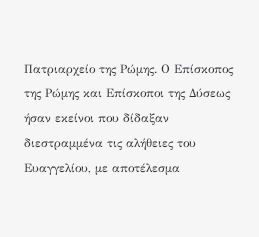Πατριαρχείο της Ρώμης. Ο Επίσκοπος της Ρώμης και Επίσκοποι της Δύσεως ήσαν εκείνοι που δίδαξαν διεστραμμένα τις αλήθειες του Ευαγγελίου, με αποτέλεσμα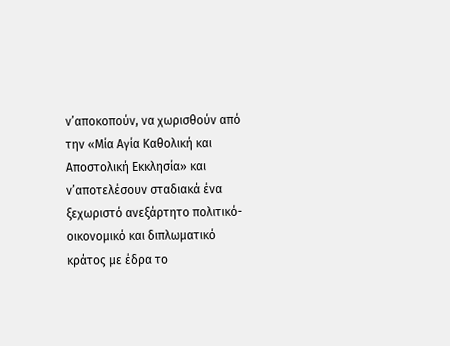ν’αποκοπούν, να χωρισθούν από την «Μία Αγία Καθολική και Αποστολική Εκκλησία» και ν’αποτελέσουν σταδιακά ένα ξεχωριστό ανεξάρτητο πολιτικό-οικονομικό και διπλωματικό κράτος με έδρα το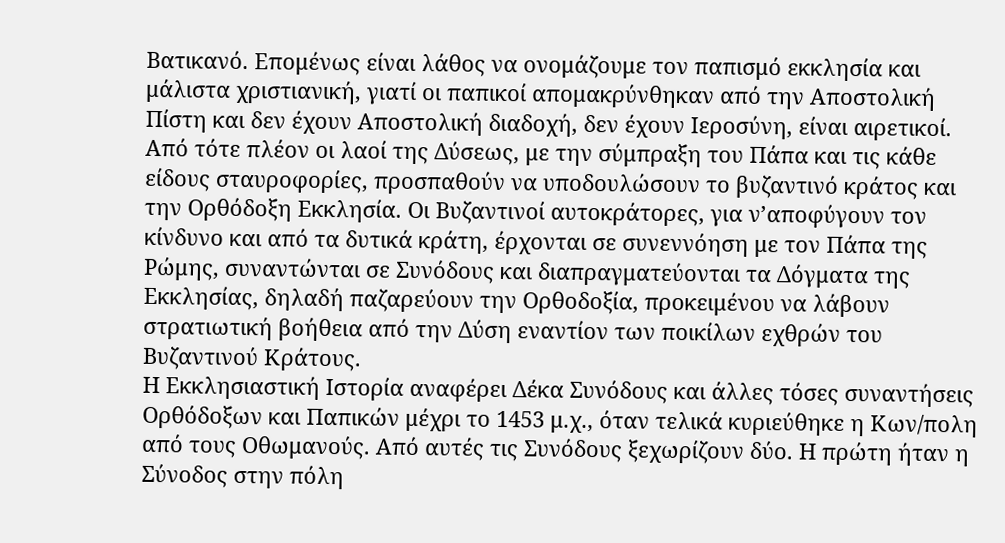Βατικανό. Επομένως είναι λάθος να ονομάζουμε τον παπισμό εκκλησία και μάλιστα χριστιανική, γιατί οι παπικοί απομακρύνθηκαν από την Αποστολική Πίστη και δεν έχουν Αποστολική διαδοχή, δεν έχουν Ιεροσύνη, είναι αιρετικοί.
Από τότε πλέον οι λαοί της Δύσεως, με την σύμπραξη του Πάπα και τις κάθε είδους σταυροφορίες, προσπαθούν να υποδουλώσουν το βυζαντινό κράτος και την Ορθόδοξη Εκκλησία. Οι Βυζαντινοί αυτοκράτορες, για ν’αποφύγουν τον κίνδυνο και από τα δυτικά κράτη, έρχονται σε συνεννόηση με τον Πάπα της Ρώμης, συναντώνται σε Συνόδους και διαπραγματεύονται τα Δόγματα της Εκκλησίας, δηλαδή παζαρεύουν την Ορθοδοξία, προκειμένου να λάβουν στρατιωτική βοήθεια από την Δύση εναντίον των ποικίλων εχθρών του Βυζαντινού Κράτους.
Η Εκκλησιαστική Ιστορία αναφέρει Δέκα Συνόδους και άλλες τόσες συναντήσεις Ορθόδοξων και Παπικών μέχρι το 1453 μ.χ., όταν τελικά κυριεύθηκε η Κων/πολη από τους Οθωμανούς. Από αυτές τις Συνόδους ξεχωρίζουν δύο. Η πρώτη ήταν η Σύνοδος στην πόλη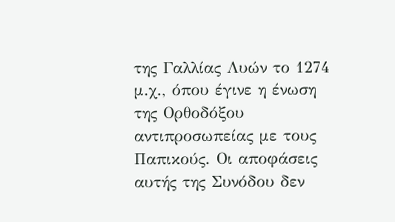της Γαλλίας Λυών το 1274 μ.χ., όπου έγινε η ένωση της Ορθοδόξου αντιπροσωπείας με τους Παπικούς. Οι αποφάσεις αυτής της Συνόδου δεν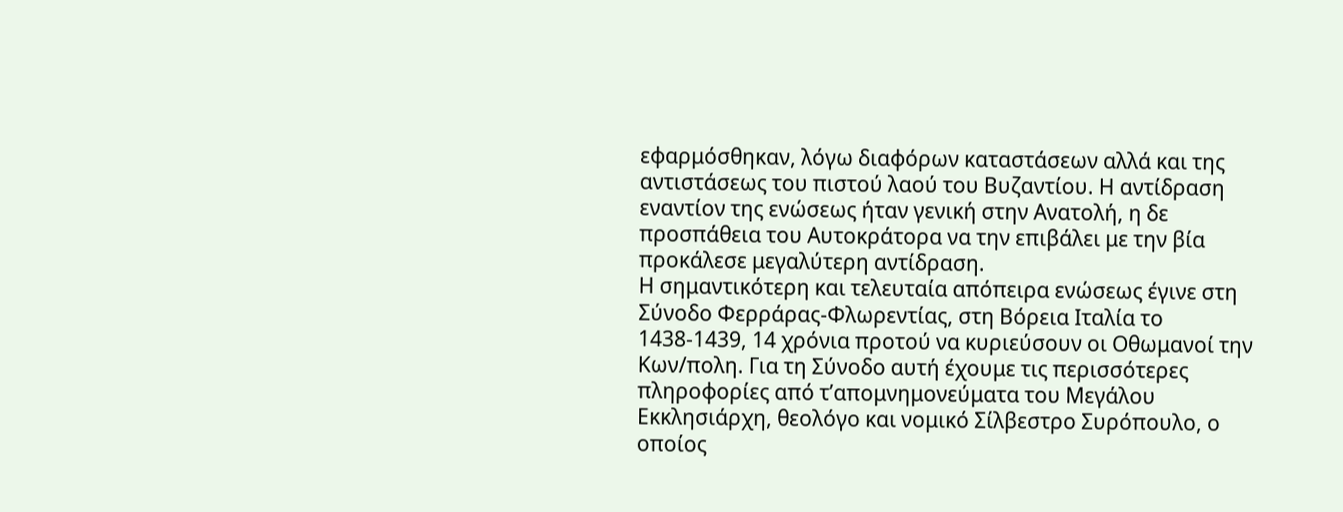εφαρμόσθηκαν, λόγω διαφόρων καταστάσεων αλλά και της αντιστάσεως του πιστού λαού του Βυζαντίου. Η αντίδραση εναντίον της ενώσεως ήταν γενική στην Ανατολή, η δε προσπάθεια του Αυτοκράτορα να την επιβάλει με την βία προκάλεσε μεγαλύτερη αντίδραση.
Η σημαντικότερη και τελευταία απόπειρα ενώσεως έγινε στη Σύνοδο Φερράρας-Φλωρεντίας, στη Βόρεια Ιταλία το 1438-1439, 14 χρόνια προτού να κυριεύσουν οι Οθωμανοί την Κων/πολη. Για τη Σύνοδο αυτή έχουμε τις περισσότερες πληροφορίες από τ’απομνημονεύματα του Μεγάλου Εκκλησιάρχη, θεολόγο και νομικό Σίλβεστρο Συρόπουλο, ο οποίος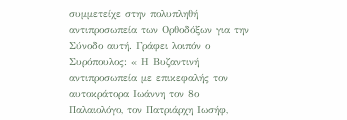συμμετείχε στην πολυπληθή αντιπροσωπεία των Ορθοδόξων για την Σύνοδο αυτή. Γράφει λοιπόν ο Συρόπουλος: « Η Βυζαντινή αντιπροσωπεία με επικεφαλής τον αυτοκράτορα Ιωάννη τον 8ο Παλαιολόγο, τον Πατριάρχη Ιωσήφ,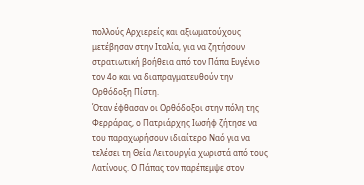πολλούς Αρχιερείς και αξιωματούχους μετέβησαν στην Ιταλία, για να ζητήσουν στρατιωτική βοήθεια από τον Πάπα Ευγένιο τον 4ο και να διαπραγματευθούν την Ορθόδοξη Πίστη.
Όταν έφθασαν οι Ορθόδοξοι στην πόλη της Φερράρας, ο Πατριάρχης Ιωσήφ ζήτησε να του παραχωρήσουν ιδιαίτερο Ναό για να τελέσει τη Θεία Λειτουργία χωριστά από τους Λατίνους. Ο Πάπας τον παρέπεμψε στον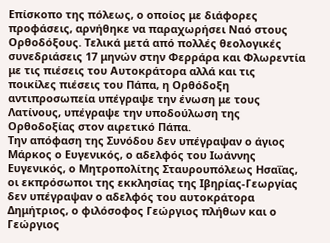Επίσκοπο της πόλεως, ο οποίος με διάφορες προφάσεις, αρνήθηκε να παραχωρήσει Ναό στους Ορθοδόξους. Τελικά μετά από πολλές θεολογικές συνεδριάσεις 17 μηνών στην Φερράρα και Φλωρεντία με τις πιέσεις του Αυτοκράτορα αλλά και τις ποικίλες πιέσεις του Πάπα, η Ορθόδοξη αντιπροσωπεία υπέγραψε την ένωση με τους Λατίνους, υπέγραψε την υποδούλωση της Ορθοδοξίας στον αιρετικό Πάπα.
Την απόφαση της Συνόδου δεν υπέγραψαν ο άγιος Μάρκος ο Ευγενικός, ο αδελφός του Ιωάννης Ευγενικός, ο Μητροπολίτης Σταυρουπόλεως Ησαΐας, οι εκπρόσωποι της εκκλησίας της Ιβηρίας-Γεωργίας δεν υπέγραψαν ο αδελφός του αυτοκράτορα Δημήτριος, ο φιλόσοφος Γεώργιος πλήθων και ο Γεώργιος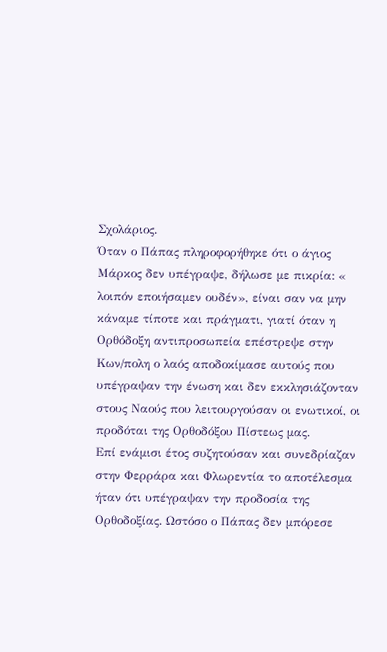Σχολάριος.
Όταν ο Πάπας πληροφορήθηκε ότι ο άγιος Μάρκος δεν υπέγραψε, δήλωσε με πικρία: « λοιπόν εποιήσαμεν ουδέν», είναι σαν να μην κάναμε τίποτε και πράγματι, γιατί όταν η Ορθόδοξη αντιπροσωπεία επέστρεψε στην Κων/πολη ο λαός αποδοκίμασε αυτούς που υπέγραψαν την ένωση και δεν εκκλησιάζονταν στους Ναούς που λειτουργούσαν οι ενωτικοί, οι προδόται της Ορθοδόξου Πίστεως μας.
Επί ενάμισι έτος συζητούσαν και συνεδρίαζαν στην Φερράρα και Φλωρεντία το αποτέλεσμα ήταν ότι υπέγραψαν την προδοσία της Ορθοδοξίας. Ωστόσο ο Πάπας δεν μπόρεσε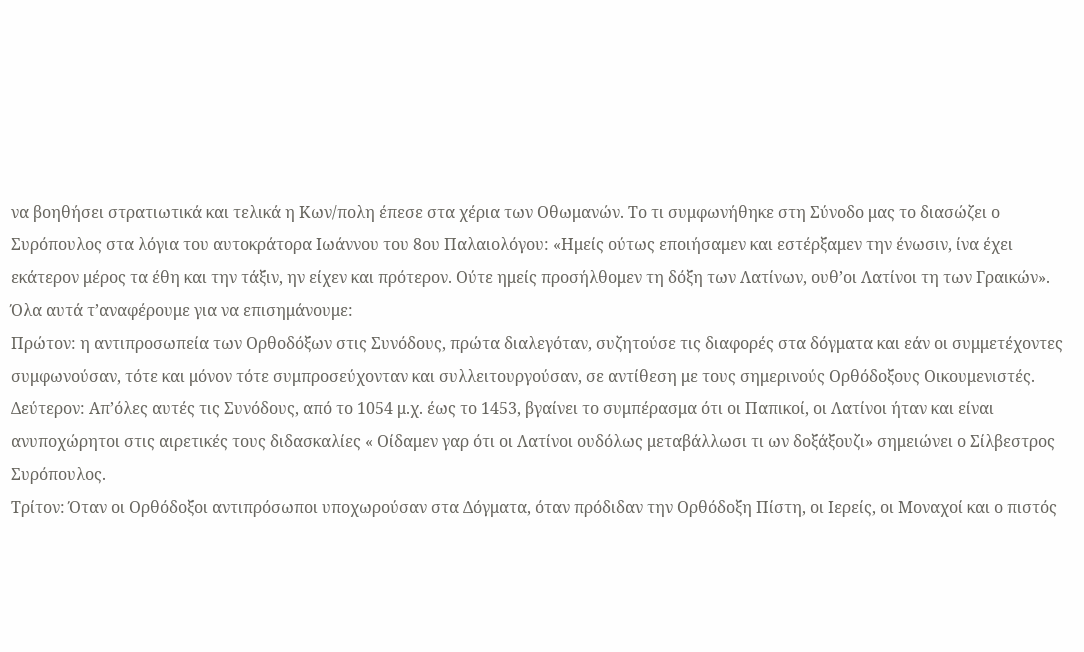να βοηθήσει στρατιωτικά και τελικά η Κων/πολη έπεσε στα χέρια των Οθωμανών. Το τι συμφωνήθηκε στη Σύνοδο μας το διασώζει ο Συρόπουλος στα λόγια του αυτοκράτορα Ιωάννου του 8ου Παλαιολόγου: «Ημείς ούτως εποιήσαμεν και εστέρξαμεν την ένωσιν, ίνα έχει εκάτερον μέρος τα έθη και την τάξιν, ην είχεν και πρότερον. Ούτε ημείς προσήλθομεν τη δόξη των Λατίνων, ουθ’οι Λατίνοι τη των Γραικών».
Όλα αυτά τ’αναφέρουμε για να επισημάνουμε:
Πρώτον: η αντιπροσωπεία των Ορθοδόξων στις Συνόδους, πρώτα διαλεγόταν, συζητούσε τις διαφορές στα δόγματα και εάν οι συμμετέχοντες συμφωνούσαν, τότε και μόνον τότε συμπροσεύχονταν και συλλειτουργούσαν, σε αντίθεση με τους σημερινούς Ορθόδοξους Οικουμενιστές.
Δεύτερον: Απ’όλες αυτές τις Συνόδους, από το 1054 μ.χ. έως το 1453, βγαίνει το συμπέρασμα ότι οι Παπικοί, οι Λατίνοι ήταν και είναι ανυποχώρητοι στις αιρετικές τους διδασκαλίες « Οίδαμεν γαρ ότι οι Λατίνοι ουδόλως μεταβάλλωσι τι ων δοξάξουζι» σημειώνει ο Σίλβεστρος Συρόπουλος.
Τρίτον: Όταν οι Ορθόδοξοι αντιπρόσωποι υποχωρούσαν στα Δόγματα, όταν πρόδιδαν την Ορθόδοξη Πίστη, οι Ιερείς, οι Μοναχοί και ο πιστός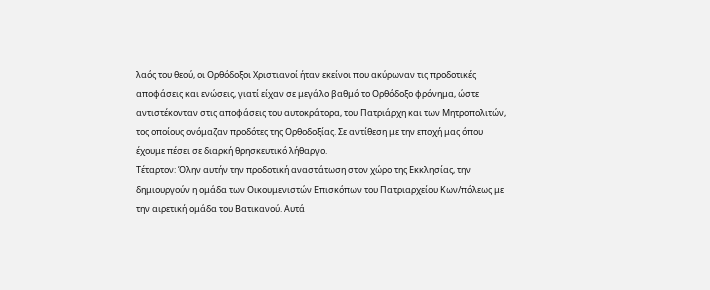λαός του θεού, οι Ορθόδοξοι Χριστιανοί ήταν εκείνοι που ακύρωναν τις προδοτικές αποφάσεις και ενώσεις, γιατί είχαν σε μεγάλο βαθμό το Ορθόδοξο φρόνημα, ώστε αντιστέκονταν στις αποφάσεις του αυτοκράτορα, του Πατριάρχη και των Μητροπολιτών, τος οποίους ονόμαζαν προδότες της Ορθοδοξίας. Σε αντίθεση με την εποχή μας όπου έχουμε πέσει σε διαρκή θρησκευτικό λήθαργο.
Τέταρτον: Όλην αυτήν την προδοτική αναστάτωση στον χώρο της Εκκλησίας, την δημιουργούν η ομάδα των Οικουμενιστών Επισκόπων του Πατριαρχείου Κων/πόλεως με την αιρετική ομάδα του Βατικανού. Αυτά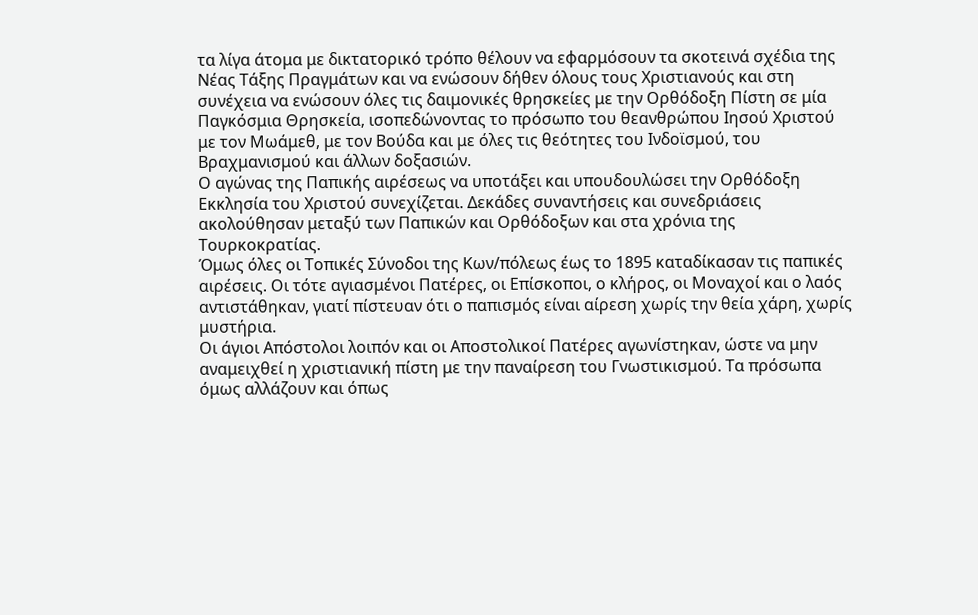τα λίγα άτομα με δικτατορικό τρόπο θέλουν να εφαρμόσουν τα σκοτεινά σχέδια της Νέας Τάξης Πραγμάτων και να ενώσουν δήθεν όλους τους Χριστιανούς και στη συνέχεια να ενώσουν όλες τις δαιμονικές θρησκείες με την Ορθόδοξη Πίστη σε μία Παγκόσμια Θρησκεία, ισοπεδώνοντας το πρόσωπο του θεανθρώπου Ιησού Χριστού με τον Μωάμεθ, με τον Βούδα και με όλες τις θεότητες του Ινδοϊσμού, του Βραχμανισμού και άλλων δοξασιών.
Ο αγώνας της Παπικής αιρέσεως να υποτάξει και υπουδουλώσει την Ορθόδοξη Εκκλησία του Χριστού συνεχίζεται. Δεκάδες συναντήσεις και συνεδριάσεις ακολούθησαν μεταξύ των Παπικών και Ορθόδοξων και στα χρόνια της Τουρκοκρατίας.
Όμως όλες οι Τοπικές Σύνοδοι της Κων/πόλεως έως το 1895 καταδίκασαν τις παπικές αιρέσεις. Οι τότε αγιασμένοι Πατέρες, οι Επίσκοποι, ο κλήρος, οι Μοναχοί και ο λαός αντιστάθηκαν, γιατί πίστευαν ότι ο παπισμός είναι αίρεση χωρίς την θεία χάρη, χωρίς μυστήρια.
Οι άγιοι Απόστολοι λοιπόν και οι Αποστολικοί Πατέρες αγωνίστηκαν, ώστε να μην αναμειχθεί η χριστιανική πίστη με την παναίρεση του Γνωστικισμού. Τα πρόσωπα όμως αλλάζουν και όπως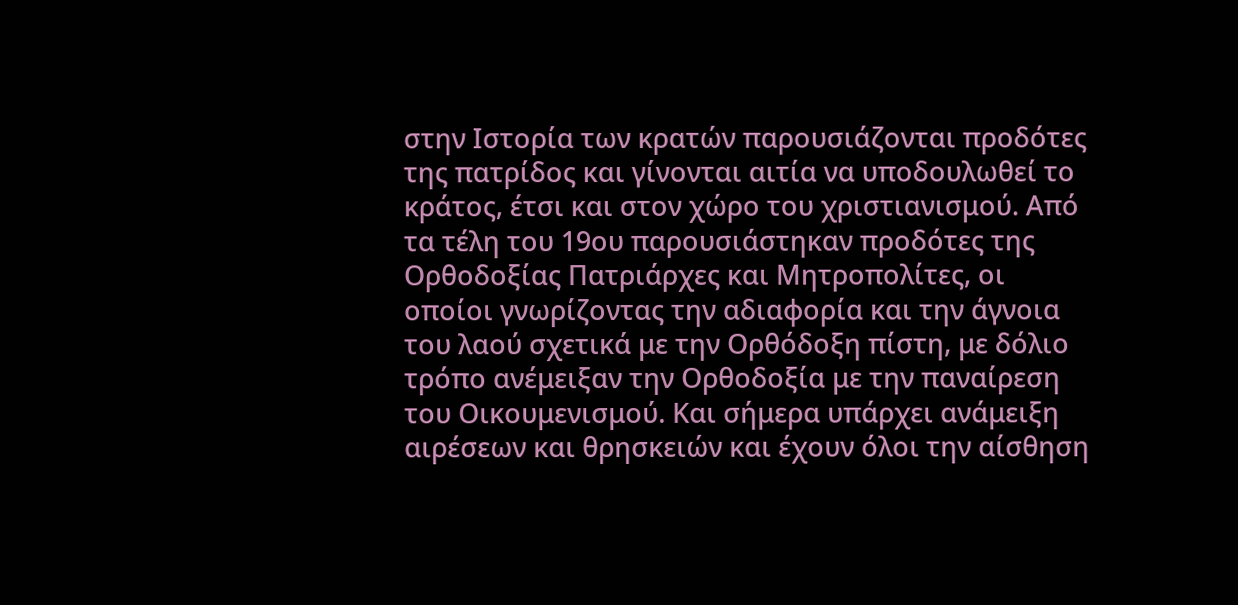στην Ιστορία των κρατών παρουσιάζονται προδότες της πατρίδος και γίνονται αιτία να υποδουλωθεί το κράτος, έτσι και στον χώρο του χριστιανισμού. Από τα τέλη του 19ου παρουσιάστηκαν προδότες της Ορθοδοξίας Πατριάρχες και Μητροπολίτες, οι οποίοι γνωρίζοντας την αδιαφορία και την άγνοια του λαού σχετικά με την Ορθόδοξη πίστη, με δόλιο τρόπο ανέμειξαν την Ορθοδοξία με την παναίρεση του Οικουμενισμού. Και σήμερα υπάρχει ανάμειξη αιρέσεων και θρησκειών και έχουν όλοι την αίσθηση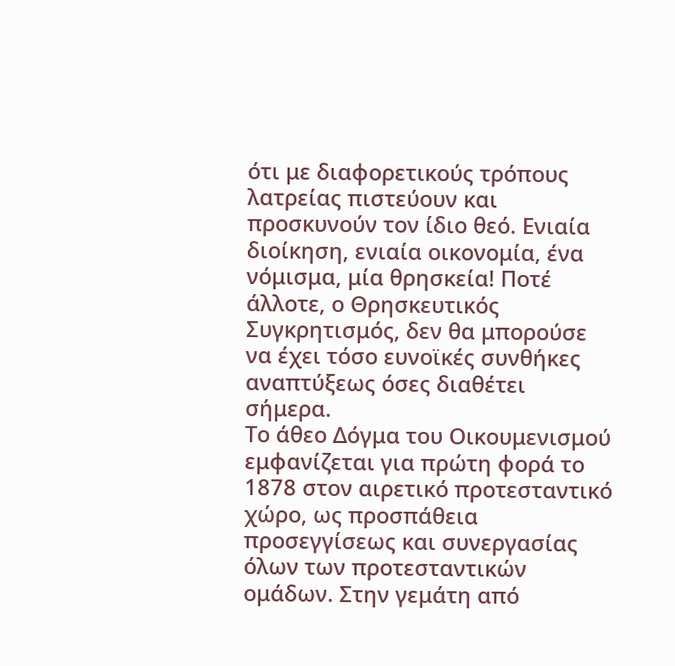ότι με διαφορετικούς τρόπους λατρείας πιστεύουν και προσκυνούν τον ίδιο θεό. Ενιαία διοίκηση, ενιαία οικονομία, ένα νόμισμα, μία θρησκεία! Ποτέ άλλοτε, ο Θρησκευτικός Συγκρητισμός, δεν θα μπορούσε να έχει τόσο ευνοϊκές συνθήκες αναπτύξεως όσες διαθέτει σήμερα.
Το άθεο Δόγμα του Οικουμενισμού εμφανίζεται για πρώτη φορά το 1878 στον αιρετικό προτεσταντικό χώρο, ως προσπάθεια προσεγγίσεως και συνεργασίας όλων των προτεσταντικών ομάδων. Στην γεμάτη από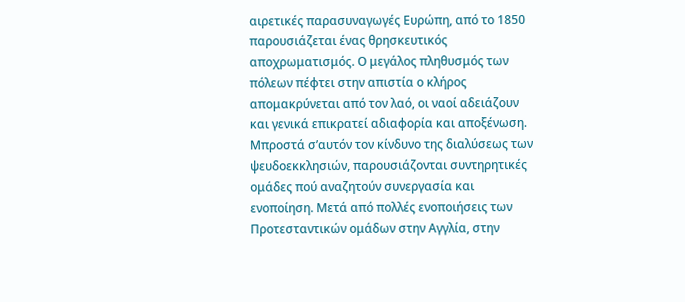αιρετικές παρασυναγωγές Ευρώπη, από το 1850 παρουσιάζεται ένας θρησκευτικός αποχρωματισμός. Ο μεγάλος πληθυσμός των πόλεων πέφτει στην απιστία ο κλήρος απομακρύνεται από τον λαό, οι ναοί αδειάζουν και γενικά επικρατεί αδιαφορία και αποξένωση.
Μπροστά σ’αυτόν τον κίνδυνο της διαλύσεως των ψευδοεκκλησιών, παρουσιάζονται συντηρητικές ομάδες πού αναζητούν συνεργασία και ενοποίηση. Μετά από πολλές ενοποιήσεις των Προτεσταντικών ομάδων στην Αγγλία, στην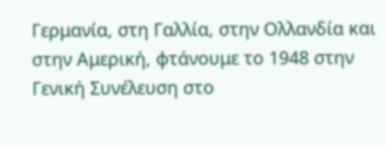Γερμανία, στη Γαλλία, στην Ολλανδία και στην Αμερική, φτάνουμε το 1948 στην Γενική Συνέλευση στο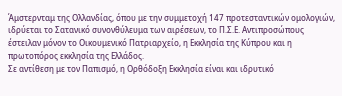Άμστερνταμ της Ολλανδίας, όπου με την συμμετοχή 147 προτεσταντικών ομολογιών, ιδρύεται το Σατανικό συνονθύλευμα των αιρέσεων, το Π.Σ.Ε. Αντιπροσώπους έστειλαν μόνον το Οικουμενικό Πατριαρχείο, η Εκκλησία της Κύπρου και η πρωτοπόρος εκκλησία της Ελλάδος.
Σε αντίθεση με τον Παπισμό, η Ορθόδοξη Εκκλησία είναι και ιδρυτικό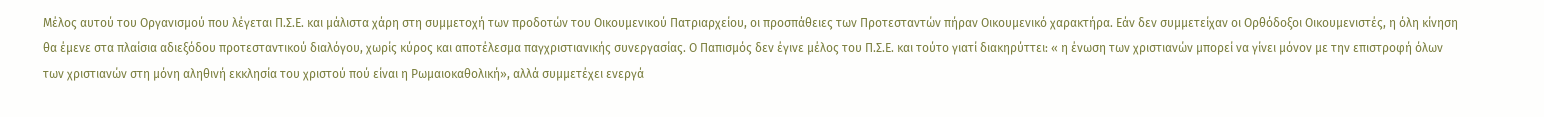Μέλος αυτού του Οργανισμού που λέγεται Π.Σ.Ε. και μάλιστα χάρη στη συμμετοχή των προδοτών του Οικουμενικού Πατριαρχείου, οι προσπάθειες των Προτεσταντών πήραν Οικουμενικό χαρακτήρα. Εάν δεν συμμετείχαν οι Ορθόδοξοι Οικουμενιστές, η όλη κίνηση θα έμενε στα πλαίσια αδιεξόδου προτεσταντικού διαλόγου, χωρίς κύρος και αποτέλεσμα παγχριστιανικής συνεργασίας. Ο Παπισμός δεν έγινε μέλος του Π.Σ.Ε. και τούτο γιατί διακηρύττει: « η ένωση των χριστιανών μπορεί να γίνει μόνον με την επιστροφή όλων των χριστιανών στη μόνη αληθινή εκκλησία του χριστού πού είναι η Ρωμαιοκαθολική», αλλά συμμετέχει ενεργά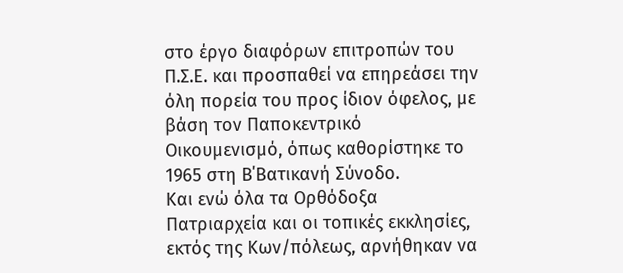στο έργο διαφόρων επιτροπών του Π.Σ.Ε. και προσπαθεί να επηρεάσει την όλη πορεία του προς ίδιον όφελος, με βάση τον Παποκεντρικό Οικουμενισμό, όπως καθορίστηκε το 1965 στη Β΄Βατικανή Σύνοδο.
Και ενώ όλα τα Ορθόδοξα Πατριαρχεία και οι τοπικές εκκλησίες, εκτός της Κων/πόλεως, αρνήθηκαν να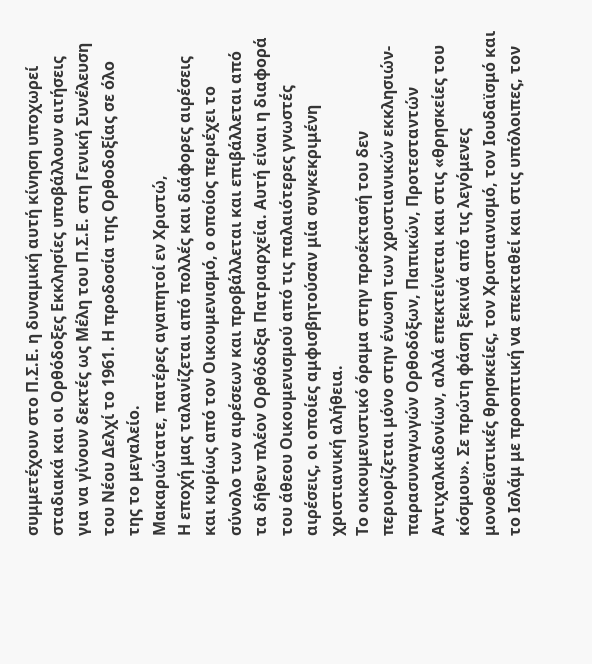συμμετέχουν στο Π.Σ.Ε. η δυναμική αυτή κίνηση υποχωρεί σταδιακά και οι Ορθόδοξες Εκκλησίες υποβάλλουν αιτήσεις για να γίνουν δεκτές ως Μέλη του Π.Σ.Ε. στη Γενική Συνέλευση του Νέου Δελχί το 1961. Η προδοσία της Ορθοδοξίας σε όλο της το μεγαλείο.
Μακαριώτατε, πατέρες αγαπητοί εν Χριστώ,
Η εποχή μας ταλανίζεται από πολλές και διάφορες αιρέσεις και κυρίως από τον Οικουμενισμό, ο οποίος περιέχει το σύνολο των αιρέσεων και προβάλλεται και επιβάλλεται από τα δήθεν πλέον Ορθόδοξα Πατριαρχεία. Αυτή είναι η διαφορά του άθεου Οικουμενισμού από τις παλαιότερες γνωστές αιρέσεις, οι οποίες αμφισβητούσαν μία συγκεκριμένη χριστιανική αλήθεια.
Το οικουμενιστικό όραμα στην προέκτασή του δεν περιορίζεται μόνο στην ένωση των χριστιανικών εκκλησιών-παρασυναγωγών Ορθοδόξων, Παπικών, Προτεσταντών Αντιχαλκιδονίων, αλλά επεκτείνεται και στις «θρησκείες του κόσμου». Σε πρώτη φάση ξεκινά από τις λεγόμενες μονοθεϊστικές θρησκείες, τον Χριστιανισμό, τον Ιουδαϊσμό και το Ισλάμ με προοπτική να επεκταθεί και στις υπόλοιπες, τον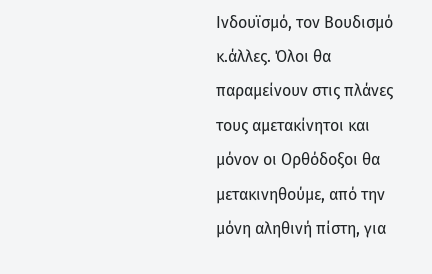Ινδουϊσμό, τον Βουδισμό κ.άλλες. Όλοι θα παραμείνουν στις πλάνες τους αμετακίνητοι και μόνον οι Ορθόδοξοι θα μετακινηθούμε, από την μόνη αληθινή πίστη, για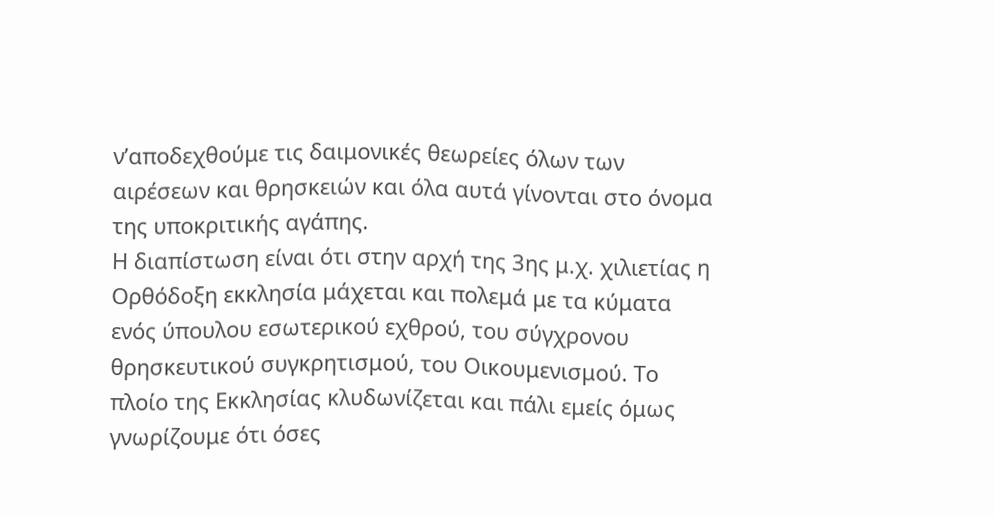ν’αποδεχθούμε τις δαιμονικές θεωρείες όλων των αιρέσεων και θρησκειών και όλα αυτά γίνονται στο όνομα της υποκριτικής αγάπης.
Η διαπίστωση είναι ότι στην αρχή της 3ης μ.χ. χιλιετίας η Ορθόδοξη εκκλησία μάχεται και πολεμά με τα κύματα ενός ύπουλου εσωτερικού εχθρού, του σύγχρονου θρησκευτικού συγκρητισμού, του Οικουμενισμού. Το πλοίο της Εκκλησίας κλυδωνίζεται και πάλι εμείς όμως γνωρίζουμε ότι όσες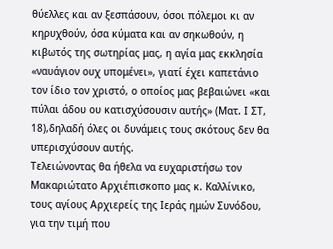θύελλες και αν ξεσπάσουν, όσοι πόλεμοι κι αν κηρυχθούν, όσα κύματα και αν σηκωθούν, η κιβωτός της σωτηρίας μας, η αγία μας εκκλησία «ναυάγιον ουχ υπομένει», γιατί έχει καπετάνιο τον ίδιο τον χριστό, ο οποίος μας βεβαιώνει «και πύλαι άδου ου κατισχύσουσιν αυτής» (Ματ. Ι ΣΤ, 18),δηλαδή όλες οι δυνάμεις τους σκότους δεν θα υπερισχύσουν αυτής.
Τελειώνοντας θα ήθελα να ευχαριστήσω τον Μακαριώτατο Αρχιέπισκοπο μας κ. Καλλίνικο, τους αγίους Αρχιερείς της Ιεράς ημών Συνόδου, για την τιμή που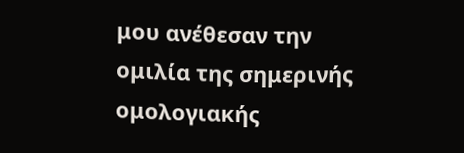μου ανέθεσαν την ομιλία της σημερινής ομολογιακής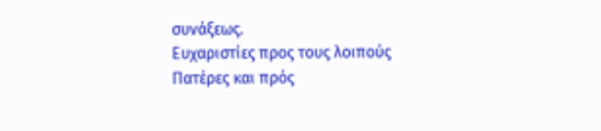συνάξεως.
Ευχαριστίες προς τους λοιπούς Πατέρες και πρός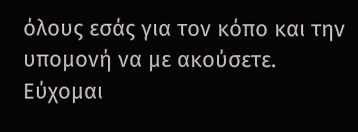όλους εσάς για τον κόπο και την υπομονή να με ακούσετε.
Εύχομαι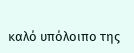καλό υπόλοιπο της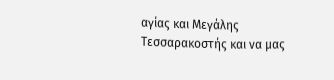αγίας και Μεγάλης Τεσσαρακοστής και να μας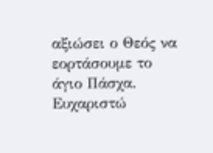αξιώσει ο Θεός να εορτάσουμε το άγιο Πάσχα.
Ευχαριστώ